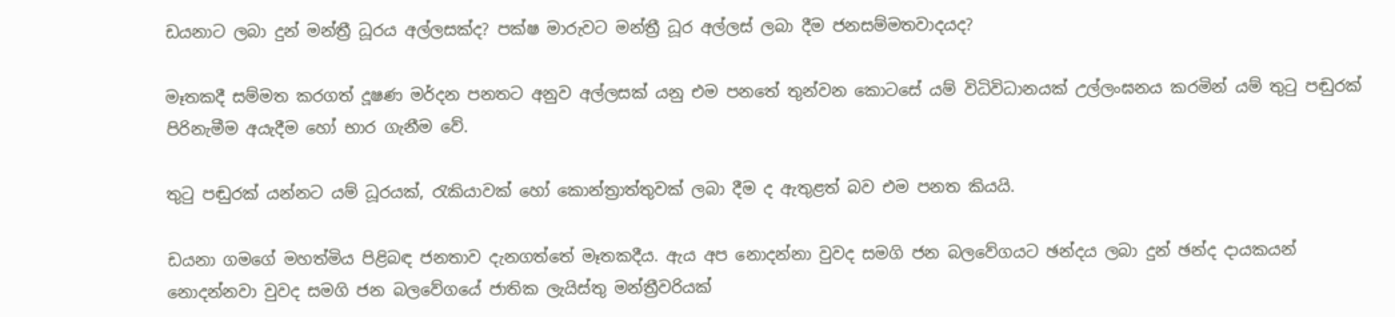ඩයනාට ලබා දුන් මන්ත්‍රී ධූරය අල්ලසක්ද? පක්ෂ මාරුවට මන්ත්‍රී ධූර අල්ලස් ලබා දීම ජනසම්මතවාදයද?

මෑතකදී සම්මත කරගත් දූෂණ මර්දන පනතට අනුව අල්ලසක් යනු එම පනතේ තුන්වන කොටසේ යම් විධිවිධානයක් උල්ලංඝනය කරමින් යම් තුටු පඬුරක් පිරිනැමීම අයැදීම හෝ භාර ගැනීම වේ.

තුටු පඬුරක් යන්නට යම් ධූරයක්, රැකියාවක් හෝ කොන්ත්‍රාත්තුවක් ලබා දීම ද ඇතුළත් බව එම පනත කියයි.

ඩයනා ගමගේ මහත්මිය පිළිබඳ ජනතාව දැනගත්තේ මෑතකදීය. ඇය අප නොදන්නා වුවද සමගි ජන බලවේගයට ඡන්දය ලබා දුන් ඡන්ද දායකයන් නොදන්නවා වුවද සමගි ජන බලවේගයේ ජාතික ලැයිස්තු මන්ත්‍රීවරියක්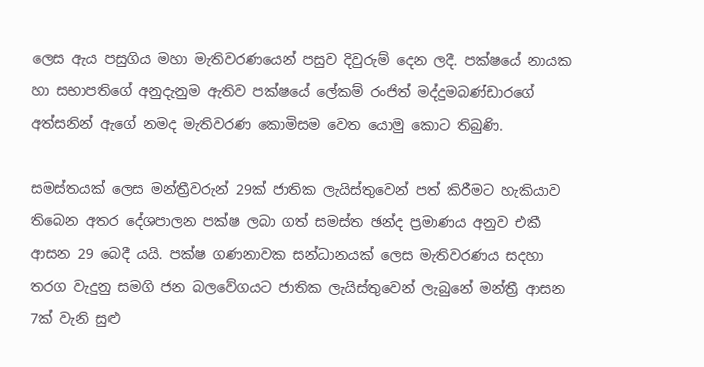ලෙස ඇය පසුගිය මහා මැතිවරණයෙන් පසුව දිවුරුම් දෙන ලදී. පක්ෂයේ නායක හා සභාපතිගේ අනුදැනුම ඇතිව පක්ෂයේ ලේකම් රංජිත් මද්දුමබණ්ඩාරගේ අත්සනින් ඇගේ නමද මැතිවරණ කොමිසම වෙත යොමු කොට තිබුණි.

සමස්තයක් ලෙස මන්ත්‍රීවරුන් 29ක් ජාතික ලැයිස්තුවෙන් පත් කිරීමට හැකියාව තිබෙන අතර දේශපාලන පක්ෂ ලබා ගත් සමස්ත ඡන්ද ප්‍රමාණය අනුව එකී ආසන 29 බෙදී යයි. පක්ෂ ගණනාවක සන්ධානයක් ලෙස මැතිවරණය සදහා තරග වැදුනු සමගි ජන බලවේගයට ජාතික ලැයිස්තුවෙන් ලැබුනේ මන්ත්‍රී ආසන 7ක් වැනි සුළු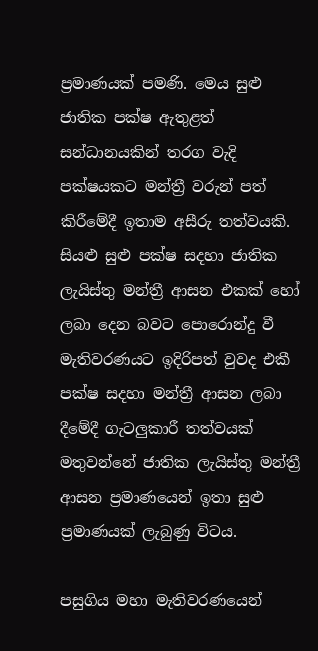ප්‍රමාණයක් පමණි. මෙය සුළු ජාතික පක්ෂ ඇතුළත් සන්ධානයකින් තරග වැදි පක්ෂයකට මන්ත්‍රී වරුන් පත් කිරීමේදී ඉතාම අසීරු තත්වයකි. සියළු සුළු පක්ෂ සදහා ජාතික ලැයිස්තු මන්ත්‍රී ආසන එකක් හෝ ලබා දෙන බවට පොරොන්දු වී මැතිවරණයට ඉදිරිපත් වුවද එකී පක්ෂ සදහා මන්ත්‍රී ආසන ලබා දීමේදී ගැටලුකාරී තත්වයක් මතුවන්නේ ජාතික ලැයිස්තු මන්ත්‍රී ආසන ප්‍රමාණයෙන් ඉතා සුළු ප්‍රමාණයක් ලැබුණු විටය.

පසුගිය මහා මැතිවරණයෙන්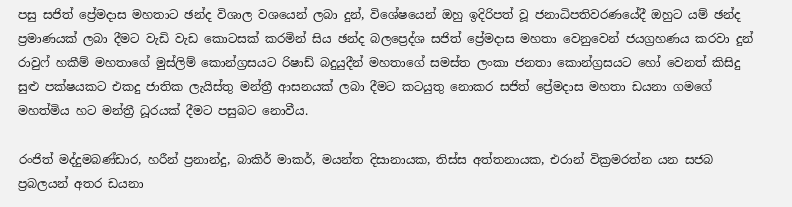පසු සජිත් ප්‍රේමදාස මහතාට ඡන්ද විශාල වශයෙන් ලබා දුන්, විශේෂයෙන් ඔහු ඉදිරිපත් වූ ජනාධිපතිවරණයේදී ඔහුට යම් ඡන්ද ප්‍රමාණයක් ලබා දීමට වැඩි වැඩ කොටසක් කරමින් සිය ඡන්ද බලප්‍රෙද්ශ සජිත් ප්‍රේමදාස මහතා වෙනුවෙන් ජයග්‍රහණය කරවා දුන් රාවුෆ් හකීම් මහතාගේ මුස්ලිම් කොන්ග්‍රසයට රිෂාඩ් බදුයුදීන් මහතාගේ සමස්ත ලංකා ජනතා කොන්ග්‍රසයට හෝ වෙනත් කිසිදු සුළු පක්ෂයකට එකදු ජාතික ලැයිස්තු මන්ත්‍රී ආසනයක් ලබා දීමට කටයුතු නොකර සජිත් ප්‍රේමදාස මහතා ඩයනා ගමගේ මහත්මිය හට මන්ත්‍රී ධූරයක් දීමට පසුබට නොවීය.

රංජිත් මද්දුමබණ්ඩාර, හරීන් ප්‍රනාන්දු, බාකිර් මාකර්, මයන්ත දිසානායක, තිස්ස අත්තනායක, එරාන් වික්‍රමරත්න යන සජබ ප්‍රබලයන් අතර ඩයනා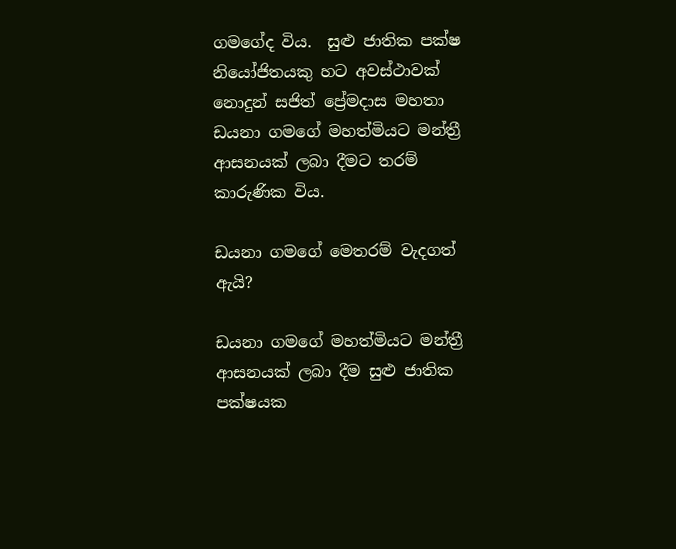ගමගේද විය.  සුළු ජාතික පක්ෂ නියෝජිතයකු හට අවස්ථාවක් නොදුන් සජිත් ප්‍රේමදාස මහතා ඩයනා ගමගේ මහත්මියට මන්ත්‍රී ආසනයක් ලබා දීමට තරම් කාරුණික විය.

ඩයනා ගමගේ මෙතරම් වැදගත් ඇයි?

ඩයනා ගමගේ මහත්මියට මන්ත්‍රී ආසනයක් ලබා දීම සුළු ජාතික පක්ෂයක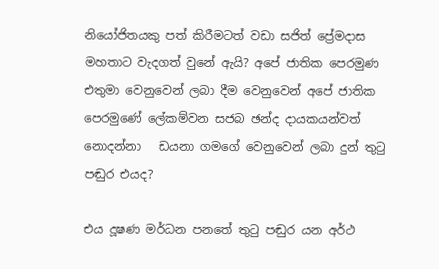නියෝජිතයකු පත් කිරීමටත් වඩා සජිත් ප්‍රේමදාස මහතාට වැදගත් වුනේ ඇයි? අපේ ජාතික පෙරමුණ එතුමා වෙනුවෙන් ලබා දීම වෙනුවෙන් අපේ ජාතික පෙරමුණේ ලේකම්වන සජබ ඡන්ද දායකයන්වත් නොදන්නා   ඩයනා ගමගේ වෙනුවෙන් ලබා දුන් තුටු පඬුර එයද?

එය දූෂණ මර්ධන පනතේ තුටු පඬුර යන අර්ථ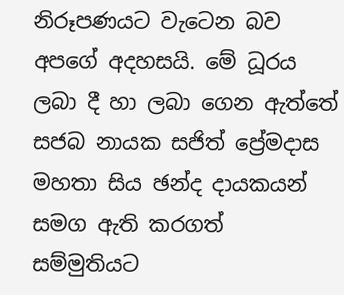නිරූපණයට වැටෙන බව අපගේ අදහසයි. මේ ධූරය ලබා දී හා ලබා ගෙන ඇත්තේ සජබ නායක සජිත් ප්‍රේමදාස මහතා සිය ඡන්ද දායකයන් සමග ඇති කරගත් සම්මුතියට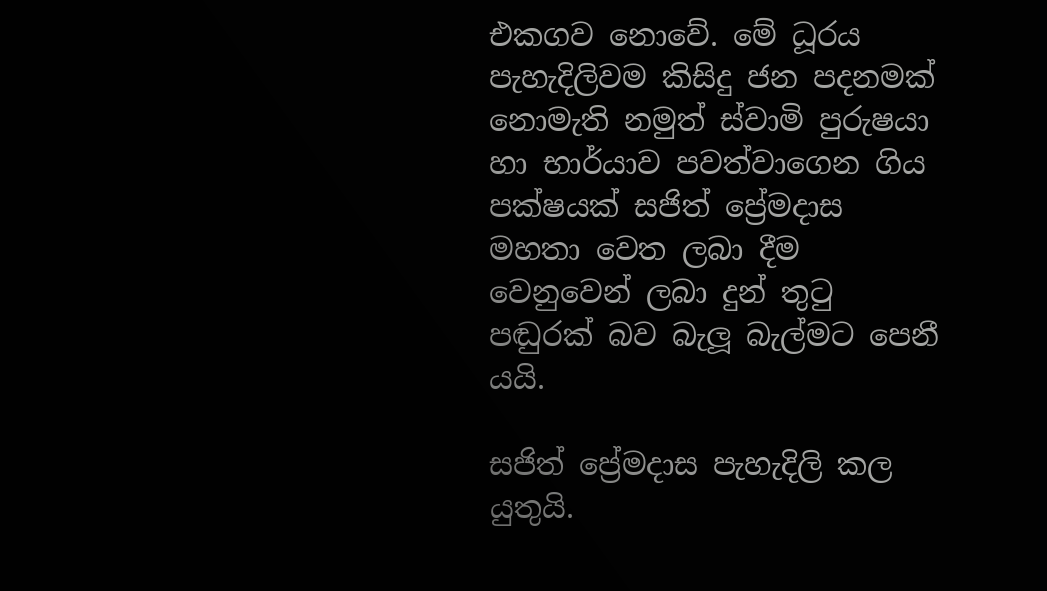එකගව නොවේ. මේ ධූරය පැහැදිලිවම කිසිදු ජන පදනමක් නොමැති නමුත් ස්වාමි පුරුෂයා හා භාර්යාව පවත්වාගෙන ගිය පක්ෂයක් සජිත් ප්‍රේමදාස මහතා වෙත ලබා දීම වෙනුවෙන් ලබා දුන් තුටු පඬුරක් බව බැලූ බැල්මට පෙනී යයි.

සජිත් ප්‍රේමදාස පැහැදිලි කල යුතුයි.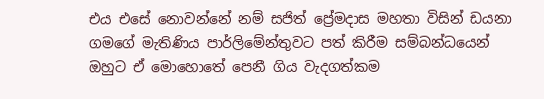එය එසේ නොවන්නේ නම් සජිත් ප්‍රේමදාස මහතා විසින් ඩයනා ගමගේ මැතිණිය පාර්ලිමේන්තුවට පත් කිරීම සම්බන්ධයෙන් ඔහුට ඒ මොහොතේ පෙනී ගිය වැදගත්කම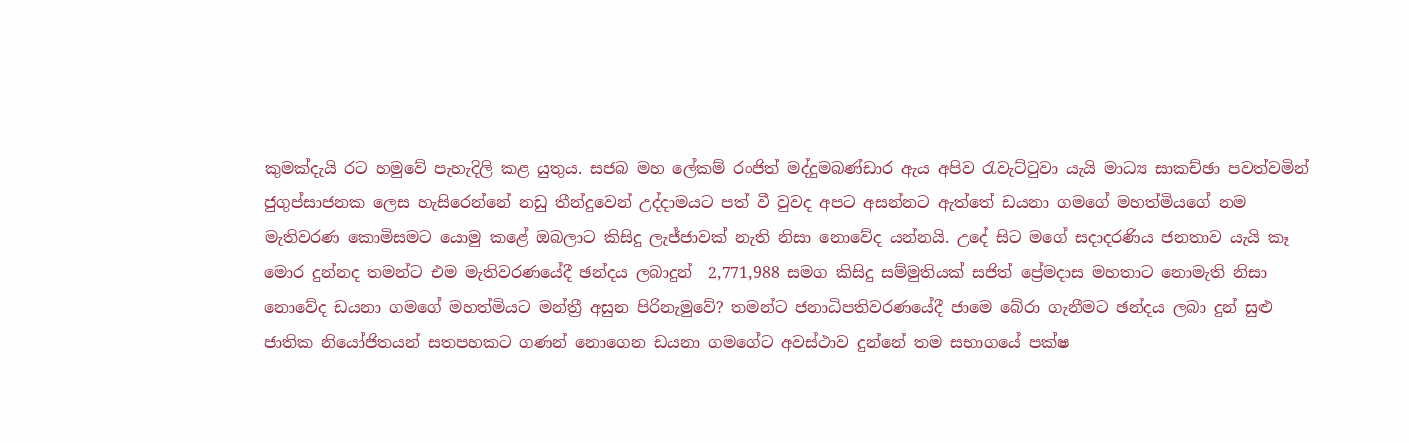කුමක්දැයි රට හමුවේ පැහැදිලි කළ යුතුය. සජබ මහ ලේකම් රංජිත් මද්දුමබණ්ඩාර ඇය අපිව රැවැට්ටුවා යැයි මාධ්‍ය සාකච්ඡා පවත්වමින් ජුගුප්සාජනක ලෙස හැසිරෙන්නේ නඩු තීන්දුවෙන් උද්දාමයට පත් වී වුවද අපට අසන්නට ඇත්තේ ඩයනා ගමගේ මහත්මියගේ නම මැතිවරණ කොමිසමට යොමු කළේ ඔබලාට කිසිදු ලැජ්ජාවක් නැති නිසා නොවේද යන්නයි. උදේ සිට මගේ සදාදරණිය ජනතාව යැයි කෑ මොර දුන්නද තමන්ට එම මැතිවරණයේදී ඡන්දය ලබාදුන්  2,771,988 සමග කිසිදු සම්මුතියක් සජිත් ප්‍රේමදාස මහතාට නොමැති නිසා නොවේද ඩයනා ගමගේ මහත්මියට මන්ත්‍රී අසුන පිරිනැමුවේ? තමන්ට ජනාධිපතිවරණයේදී ජාමෙ බේරා ගැනීමට ඡන්දය ලබා දුන් සුළු ජාතික නියෝජිතයන් සතපහකට ගණන් නොගෙන ඩයනා ගමගේට අවස්ථාව දුන්නේ තම සභාගයේ පක්ෂ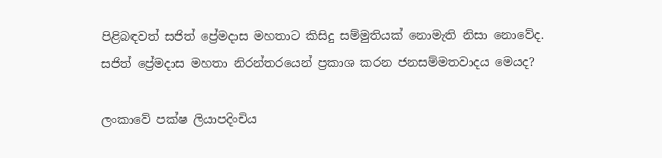පිළිබඳවත් සජිත් ප්‍රේමදාස මහතාට කිසිදු සම්මුතියක් නොමැති නිසා නොවේද. සජිත් ප්‍රේමදාස මහතා නිරන්තරයෙන් ප්‍රකාශ කරන ජනසම්මතවාදය මෙයද?

ලංකාවේ පක්ෂ ලියාපදිංචිය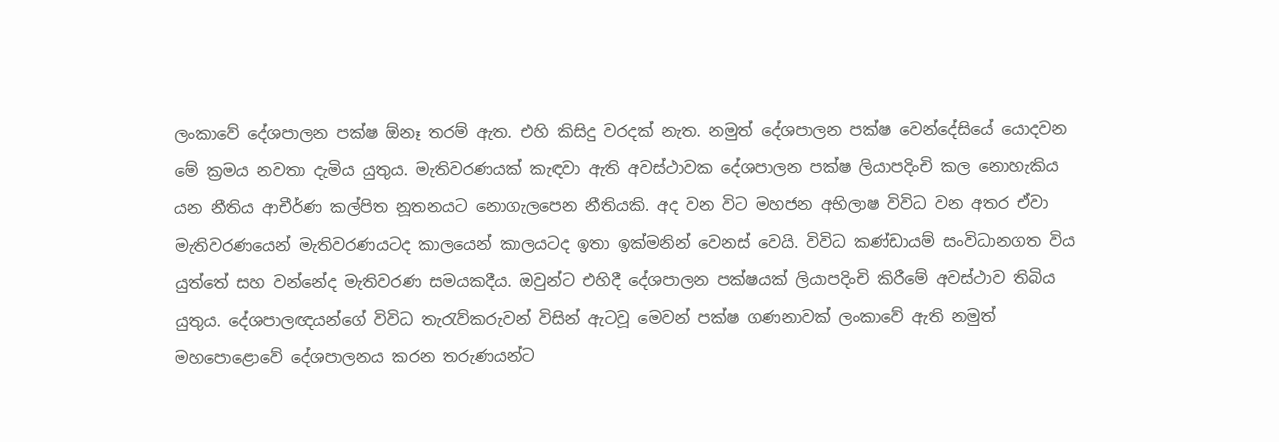ලංකාවේ දේශපාලන පක්ෂ ඕනෑ තරම් ඇත. එහි කිසිදු වරදක් නැත. නමුත් දේශපාලන පක්ෂ වෙන්දේසියේ යොදවන මේ ක්‍රමය නවතා දැමිය යුතුය. මැතිවරණයක් කැඳවා ඇති අවස්ථාවක දේශපාලන පක්ෂ ලියාපදිංචි කල නොහැකිය යන නීතිය ආචීර්ණ කල්පිත නූතනයට නොගැලපෙන නීතියකි. අද වන විට මහජන අභිලාෂ විවිධ වන අතර ඒවා මැතිවරණයෙන් මැතිවරණයටද කාලයෙන් කාලයටද ඉතා ඉක්මනින් වෙනස් වෙයි. විවිධ කණ්ඩායම් සංවිධානගත විය යුත්තේ සහ වන්නේද මැතිවරණ සමයකදීය. ඔවුන්ට එහිදී දේශපාලන පක්ෂයක් ලියාපදිංචි කිරීමේ අවස්ථාව තිබිය යුතුය. දේශපාලඥයන්ගේ විවිධ තැරැව්කරුවන් විසින් ඇටවූ මෙවන් පක්ෂ ගණනාවක් ලංකාවේ ඇති නමුත් මහපොළොවේ දේශපාලනය කරන තරුණයන්ට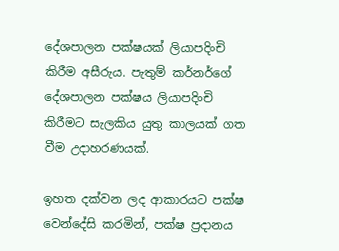දේශපාලන පක්ෂයක් ලියාපදිංචි කිරීම අසීරුය. පැතුම් කර්නර්ගේ දේශපාලන පක්ෂය ලියාපදිංචි කිරීමට සැලකිය යුතු කාලයක් ගත වීම උදාහරණයක්.

ඉහත දක්වන ලද ආකාරයට පක්ෂ වෙන්දේසි කරමින්, පක්ෂ ප්‍රදානය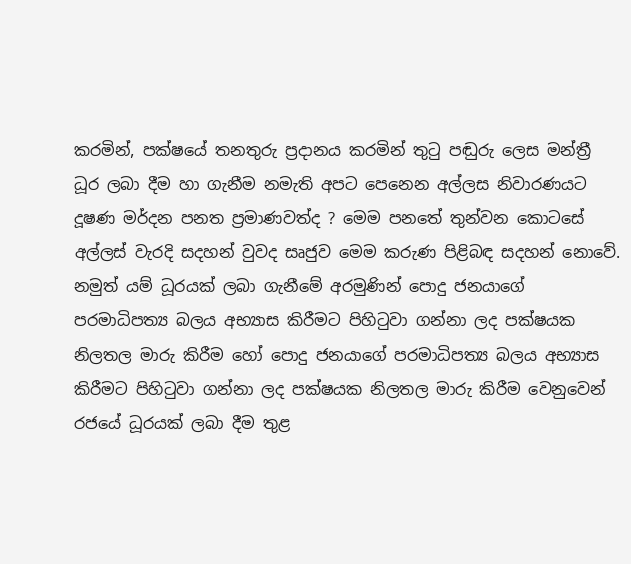කරමින්, පක්ෂයේ තනතුරු ප්‍රදානය කරමින් තුටු පඬුරු ලෙස මන්ත්‍රී ධූර ලබා දීම හා ගැනීම නමැති අපට පෙනෙන අල්ලස නිවාරණයට දූෂණ මර්දන පනත ප්‍රමාණවත්ද ? මෙම පනතේ තුන්වන කොටසේ අල්ලස් වැරදි සදහන් වුවද සෘජුව මෙම කරුණ පිළිබඳ සදහන් නොවේ. නමුත් යම් ධූරයක් ලබා ගැනීමේ අරමුණින් පොදු ජනයාගේ පරමාධිපත්‍ය බලය අභ්‍යාස කිරීමට පිහිටුවා ගන්නා ලද පක්ෂයක නිලතල මාරු කිරීම හෝ පොදු ජනයාගේ පරමාධිපත්‍ය බලය අභ්‍යාස කිරීමට පිහිටුවා ගන්නා ලද පක්ෂයක නිලතල මාරු කිරීම වෙනුවෙන් රජයේ ධූරයක් ලබා දීම තුළ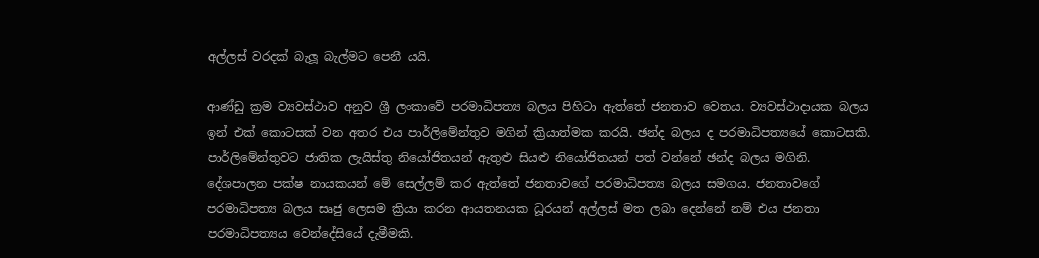අල්ලස් වරදක් බැලූ බැල්මට පෙනී යයි.

ආණ්ඩු ක්‍රම ව්‍යවස්ථාව අනුව ශ්‍රී ලංකාවේ පරමාධිපත්‍ය බලය පිහිටා ඇත්තේ ජනතාව වෙතය. ව්‍යවස්ථාදායක බලය ඉන් එක් කොටසක් වන අතර එය පාර්ලිමේන්තුව මගින් ක්‍රියාත්මක කරයි. ඡන්ද බලය ද පරමාධිපත්‍යයේ කොටසකි. පාර්ලිමේන්තුවට ජාතික ලැයිස්තු නියෝජිතයන් ඇතුළු සියළු නියෝජිතයන් පත් වන්නේ ඡන්ද බලය මගිනි. දේශපාලන පක්ෂ නායකයන් මේ සෙල්ලම් කර ඇත්තේ ජනතාවගේ පරමාධිපත්‍ය බලය සමගය. ජනතාවගේ පරමාධිපත්‍ය බලය සෘජු ලෙසම ක්‍රියා කරන ආයතනයක ධූරයන් අල්ලස් මත ලබා දෙන්නේ නම් එය ජනතා පරමාධිපත්‍යය වෙන්දේසියේ දැමීමකි.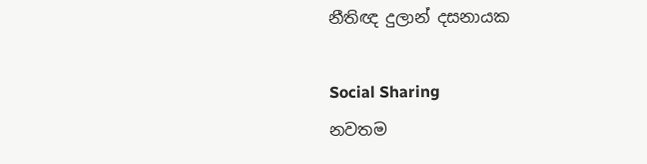නීතිඥ දුලාන් දසනායක

Social Sharing
නවතම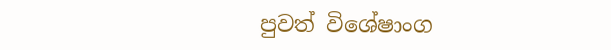පුවත් විශේෂාංග